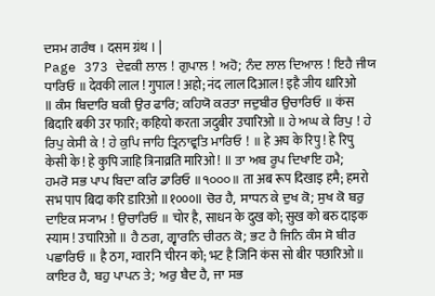ਦਸਮ ਗਰੰਥ । दसम ग्रंथ । |
Page 373 ਦੇਵਕੀ ਲਾਲ ! ਗੁਪਾਲ ! ਅਹੋ; ਨੰਦ ਲਾਲ ਦਿਆਲ ! ਇਹੈ ਜੀਯ ਧਾਰਿਓ ॥ देवकी लाल ! गुपाल ! अहो; नंद लाल दिआल ! इहै जीय धारिओ ॥ ਕੰਸ ਬਿਦਾਰਿ ਬਕੀ ਉਰ ਫਾਰਿ; ਕਹਿਯੋ ਕਰਤਾ ਜਦੁਬੀਰ ਉਚਾਰਿਓ ॥ कंस बिदारि बकी उर फारि; कहियो करता जदुबीर उचारिओ ॥ ਹੇ ਅਘ ਕੇ ਰਿਪੁ ! ਹੇ ਰਿਪੁ ਕੇਸੀ ਕੇ ! ਹੇ ਕੁਪਿ ਜਾਹਿ ਤ੍ਰਿਨਾਵ੍ਰਤਿ ਮਾਰਿਓ ! ॥ हे अघ के रिपु ! हे रिपु केसी के ! हे कुपि जाहि त्रिनाव्रति मारिओ ! ॥ ਤਾ ਅਬ ਰੂਪ ਦਿਖਾਇ ਹਮੈ; ਹਮਰੋ ਸਭ ਪਾਪ ਬਿਦਾ ਕਰਿ ਡਾਰਿਓ ॥੧੦੦੦॥ ता अब रूप दिखाइ हमै; हमरो सभ पाप बिदा करि डारिओ ॥१०००॥ ਚੋਰ ਹੈ, ਸਾਧਨ ਕੇ ਦੁਖ ਕੋ; ਸੁਖ ਕੋ ਬਰੁ ਦਾਇਕ ਸ੍ਯਾਮ ! ਉਚਾਰਿਓ ॥ चोर है, साधन के दुख को; सुख को बरु दाइक स्याम ! उचारिओ ॥ ਹੈ ਠਗ, ਗ੍ਵਾਰਨਿ ਚੀਰਨ ਕੋ; ਭਟ ਹੈ ਜਿਨਿ ਕੰਸ ਸੋ ਬੀਰ ਪਛਾਰਿਓ ॥ है ठग, ग्वारनि चीरन को; भट है जिनि कंस सो बीर पछारिओ ॥ ਕਾਇਰ ਹੈ, ਬਹੁ ਪਾਪਨ ਤੇ; ਅਰੁ ਬੈਦ ਹੈ, ਜਾ ਸਭ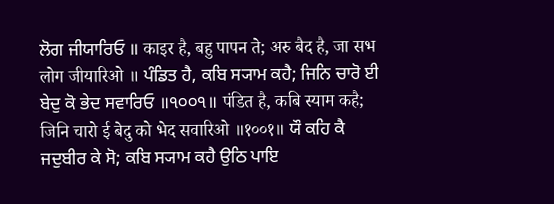ਲੋਗ ਜੀਯਾਰਿਓ ॥ काइर है, बहु पापन ते; अरु बैद है, जा सभ लोग जीयारिओ ॥ ਪੰਡਿਤ ਹੈ, ਕਬਿ ਸ੍ਯਾਮ ਕਹੈ; ਜਿਨਿ ਚਾਰੋ ਈ ਬੇਦੁ ਕੋ ਭੇਦ ਸਵਾਰਿਓ ॥੧੦੦੧॥ पंडित है, कबि स्याम कहै; जिनि चारो ई बेदु को भेद सवारिओ ॥१००१॥ ਯੌ ਕਹਿ ਕੈ ਜਦੁਬੀਰ ਕੇ ਸੋ; ਕਬਿ ਸ੍ਯਾਮ ਕਹੈ ਉਠਿ ਪਾਇ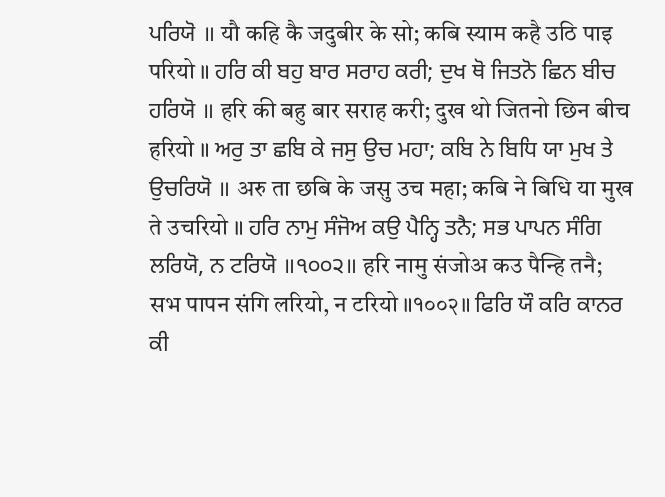ਪਰਿਯੋ ॥ यौ कहि कै जदुबीर के सो; कबि स्याम कहै उठि पाइ परियो ॥ ਹਰਿ ਕੀ ਬਹੁ ਬਾਰ ਸਰਾਹ ਕਰੀ; ਦੁਖ ਥੋ ਜਿਤਨੋ ਛਿਨ ਬੀਚ ਹਰਿਯੋ ॥ हरि की बहु बार सराह करी; दुख थो जितनो छिन बीच हरियो ॥ ਅਰੁ ਤਾ ਛਬਿ ਕੇ ਜਸੁ ਉਚ ਮਹਾ; ਕਬਿ ਨੇ ਬਿਧਿ ਯਾ ਮੁਖ ਤੇ ਉਚਰਿਯੋ ॥ अरु ता छबि के जसु उच महा; कबि ने बिधि या मुख ते उचरियो ॥ ਹਰਿ ਨਾਮੁ ਸੰਜੋਅ ਕਉ ਪੈਨ੍ਹਿ ਤਨੈ; ਸਭ ਪਾਪਨ ਸੰਗਿ ਲਰਿਯੋ, ਨ ਟਰਿਯੋ ॥੧੦੦੨॥ हरि नामु संजोअ कउ पैन्हि तनै; सभ पापन संगि लरियो, न टरियो ॥१००२॥ ਫਿਰਿ ਯੌ ਕਰਿ ਕਾਨਰ ਕੀ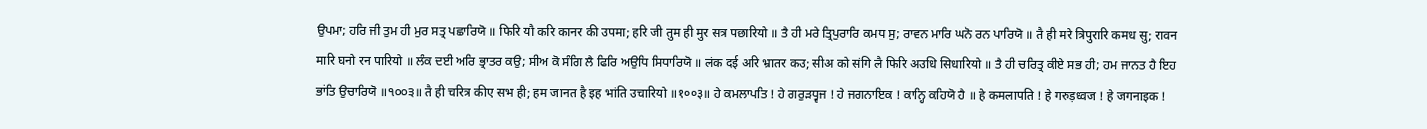ਉਪਮਾ; ਹਰਿ ਜੀ ਤੁਮ ਹੀ ਮੁਰ ਸਤ੍ਰ ਪਛਾਰਿਯੋ ॥ फिरि यौ करि कानर की उपमा; हरि जी तुम ही मुर सत्र पछारियो ॥ ਤੈ ਹੀ ਮਰੇ ਤ੍ਰਿਪੁਰਾਰਿ ਕਮਧ ਸੁ; ਰਾਵਨ ਮਾਰਿ ਘਨੋ ਰਨ ਪਾਰਿਯੋ ॥ तै ही मरे त्रिपुरारि कमध सु; रावन मारि घनो रन पारियो ॥ ਲੰਕ ਦਈ ਅਰਿ ਭ੍ਰਾਤਰ ਕਉ; ਸੀਅ ਕੋ ਸੰਗਿ ਲੈ ਫਿਰਿ ਅਉਧਿ ਸਿਧਾਰਿਯੋ ॥ लंक दई अरि भ्रातर कउ; सीअ को संगि लै फिरि अउधि सिधारियो ॥ ਤੈ ਹੀ ਚਰਿਤ੍ਰ ਕੀਏ ਸਭ ਹੀ; ਹਮ ਜਾਨਤ ਹੈ ਇਹ ਭਾਂਤਿ ਉਚਾਰਿਯੋ ॥੧੦੦੩॥ तै ही चरित्र कीए सभ ही; हम जानत है इह भांति उचारियो ॥१००३॥ ਹੇ ਕਮਲਾਪਤਿ ! ਹੇ ਗਰੁੜਧ੍ਵਜ ! ਹੇ ਜਗਨਾਇਕ ! ਕਾਨ੍ਹਿ ਕਹਿਯੋ ਹੈ ॥ हे कमलापति ! हे गरुड़ध्वज ! हे जगनाइक !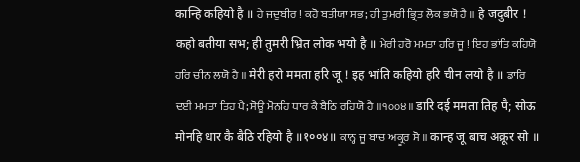कान्हि कहियो है ॥ ਹੇ ਜਦੁਬੀਰ ! ਕਹੋ ਬਤੀਯਾ ਸਭ; ਹੀ ਤੁਮਰੀ ਭ੍ਰਿਤ ਲੋਕ ਭਯੋ ਹੈ ॥ हे जदुबीर ! कहो बतीया सभ; ही तुमरी भ्रित लोक भयो है ॥ ਮੇਰੀ ਹਰੋ ਮਮਤਾ ਹਰਿ ਜੂ ! ਇਹ ਭਾਂਤਿ ਕਹਿਯੋ ਹਰਿ ਚੀਨ ਲਯੋ ਹੈ ॥ मेरी हरो ममता हरि जू ! इह भांति कहियो हरि चीन लयो है ॥ ਡਾਰਿ ਦਈ ਮਮਤਾ ਤਿਹ ਪੈ; ਸੋਊ ਮੋਨਹਿ ਧਾਰ ਕੈ ਬੈਠਿ ਰਹਿਯੋ ਹੈ ॥੧੦੦੪॥ डारि दई ममता तिह पै; सोऊ मोनहि धार कै बैठि रहियो है ॥१००४॥ ਕਾਨ੍ਹ ਜੂ ਬਾਚ ਅਕ੍ਰੂਰ ਸੋ ॥ कान्ह जू बाच अक्रूर सो ॥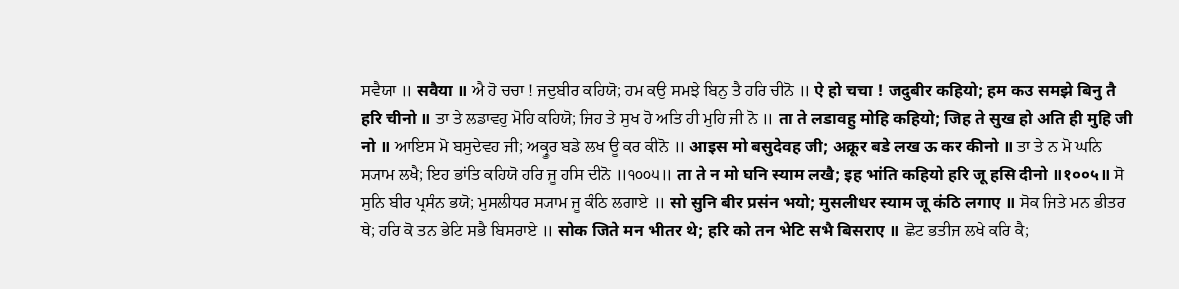ਸਵੈਯਾ ॥ सवैया ॥ ਐ ਹੋ ਚਚਾ ! ਜਦੁਬੀਰ ਕਹਿਯੋ; ਹਮ ਕਉ ਸਮਝੇ ਬਿਨੁ ਤੈ ਹਰਿ ਚੀਨੋ ॥ ऐ हो चचा ! जदुबीर कहियो; हम कउ समझे बिनु तै हरि चीनो ॥ ਤਾ ਤੇ ਲਡਾਵਹੁ ਮੋਹਿ ਕਹਿਯੋ; ਜਿਹ ਤੇ ਸੁਖ ਹੋ ਅਤਿ ਹੀ ਮੁਹਿ ਜੀ ਨੋ ॥ ता ते लडावहु मोहि कहियो; जिह ते सुख हो अति ही मुहि जी नो ॥ ਆਇਸ ਮੋ ਬਸੁਦੇਵਹ ਜੀ; ਅਕ੍ਰੂਰ ਬਡੇ ਲਖ ਊ ਕਰ ਕੀਨੋ ॥ आइस मो बसुदेवह जी; अक्रूर बडे लख ऊ कर कीनो ॥ ਤਾ ਤੇ ਨ ਮੋ ਘਨਿ ਸ੍ਯਾਮ ਲਖੈ; ਇਹ ਭਾਂਤਿ ਕਹਿਯੋ ਹਰਿ ਜੂ ਹਸਿ ਦੀਨੋ ॥੧੦੦੫॥ ता ते न मो घनि स्याम लखै; इह भांति कहियो हरि जू हसि दीनो ॥१००५॥ ਸੋ ਸੁਨਿ ਬੀਰ ਪ੍ਰਸੰਨ ਭਯੋ; ਮੁਸਲੀਧਰ ਸ੍ਯਾਮ ਜੂ ਕੰਠਿ ਲਗਾਏ ॥ सो सुनि बीर प्रसंन भयो; मुसलीधर स्याम जू कंठि लगाए ॥ ਸੋਕ ਜਿਤੇ ਮਨ ਭੀਤਰ ਥੇ; ਹਰਿ ਕੋ ਤਨ ਭੇਟਿ ਸਭੈ ਬਿਸਰਾਏ ॥ सोक जिते मन भीतर थे; हरि को तन भेटि सभै बिसराए ॥ ਛੋਟ ਭਤੀਜ ਲਖੇ ਕਰਿ ਕੈ;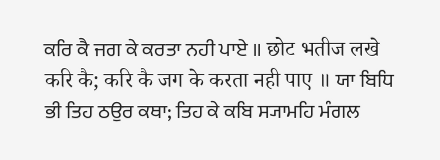ਕਰਿ ਕੈ ਜਗ ਕੇ ਕਰਤਾ ਨਹੀ ਪਾਏ ॥ छोट भतीज लखे करि कै; करि कै जग के करता नही पाए ॥ ਯਾ ਬਿਧਿ ਭੀ ਤਿਹ ਠਉਰ ਕਥਾ; ਤਿਹ ਕੇ ਕਬਿ ਸ੍ਯਾਮਹਿ ਮੰਗਲ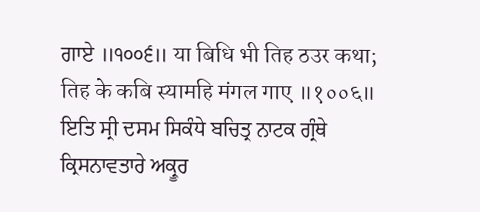ਗਾਏ ॥੧੦੦੬॥ या बिधि भी तिह ठउर कथा; तिह के कबि स्यामहि मंगल गाए ॥१००६॥ ਇਤਿ ਸ੍ਰੀ ਦਸਮ ਸਿਕੰਧੇ ਬਚਿਤ੍ਰ ਨਾਟਕ ਗ੍ਰੰਥੇ ਕ੍ਰਿਸਨਾਵਤਾਰੇ ਅਕ੍ਰੂਰ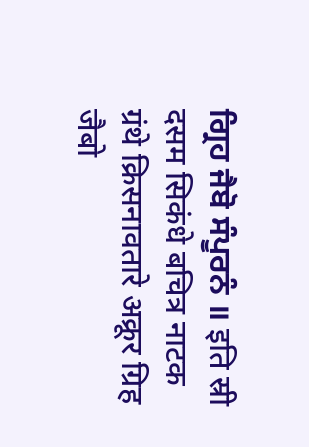ਗ੍ਰਿਹ ਜੈਬੋ ਸੰਪੂਰਨੰ ॥ इति स्री दसम सिकंधे बचित्र नाटक ग्रंथे क्रिसनावतारे अक्रूर ग्रिह जैबो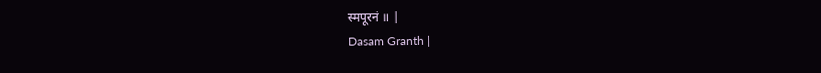स्मपूरनं ॥ |
Dasam Granth |